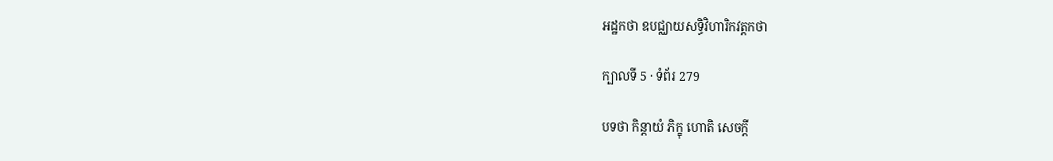អដ្ឋកថា ឧបជ្ឈាយសទ្ធិវិហារិកវត្តកថា

ក្បាលទី 5 · ទំព័រ 279

បទថា កិន្តាយំ ភិក្ខុ ហោតិ សេចក្តី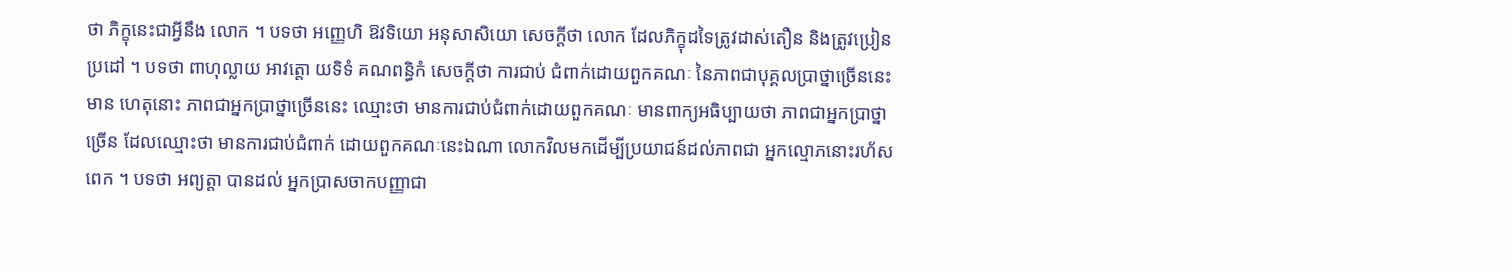ថា ភិក្ខុនេះជាអ្វីនឹង លោក ។ បទថា អញ្ញេហិ ឱវទិយោ អនុសាសិយោ សេចក្តីថា លោក ដែលភិក្ខុដទៃត្រូវដាស់តឿន និងត្រូវប្រៀនប្រដៅ ។ បទថា ពាហុល្លាយ អាវត្តោ យទិទំ គណពន្ធិកំ សេចក្តីថា ការជាប់ ជំពាក់ដោយពួកគណៈ នៃភាពជាបុគ្គលប្រាថ្នាច្រើននេះមាន ហេតុនោះ ភាពជាអ្នកប្រាថ្នាច្រើននេះ ឈ្មោះថា មានការជាប់ជំពាក់ដោយពួកគណៈ មានពាក្យអធិប្បាយថា ភាពជាអ្នកប្រាថ្នាច្រើន ដែលឈ្មោះថា មានការជាប់ជំពាក់ ដោយពួកគណៈនេះឯណា លោកវិលមកដើម្បីប្រយាជន៍ដល់ភាពជា អ្នកល្មោភនោះរហ័សពេក ។ បទថា អព្យត្តា បានដល់ អ្នកប្រាសចាកបញ្ញាជា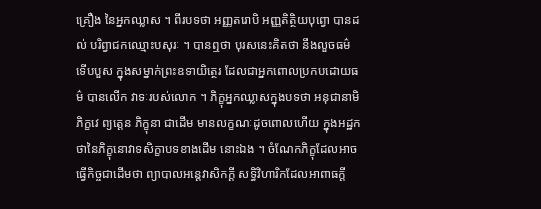គ្រឿង នៃអ្នកឈ្លាស ។ ពីរបទថា អញ្ញតរោបិ អញ្ញតិត្ថិយបុព្វោ បានដល់ បរិព្វាជកឈ្មោះបសុរៈ ។ បានឮថា បុរសនេះគិតថា នឹងលួចធម៌ ទើបបួស ក្នុងសម្នាក់ព្រះឧទាយិត្ថេរ ដែលជាអ្នកពោលប្រកបដោយធម៌ បានលើក វាទៈរបស់លោក ។ ភិក្ខុអ្នកឈ្លាសក្នុងបទថា អនុជានាមិ ភិក្ខវេ ព្យត្តេន ភិក្ខុនា ជាដើម មានលក្ខណៈដូចពោលហើយ ក្នុងអដ្ឋកថានៃភិក្ខុនោវាទសិក្ខាបទខាងដើម នោះឯង ។ ចំណែកភិក្ខុដែលអាចធ្វើកិច្ចជាដើមថា ព្យាបាលអន្តេវាសិកក្តី សទ្ធិវិហារិកដែលអាពាធក្តី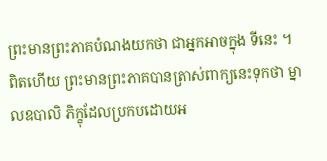ព្រះមានព្រះភាគបំណងយកថា ជាអ្នកអាចក្នុង ទីនេះ ។ ពិតហើយ ព្រះមានព្រះភាគបានត្រាស់ពាក្យនេះទុកថា ម្នាលឧបាលិ ភិក្ខុដែលប្រកបដោយអ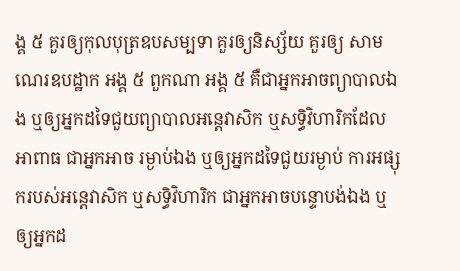ង្គ ៥ គួរឲ្យកុលបុត្រឧបសម្បទា គួរឲ្យនិស្ស័យ គួរឲ្យ សាមណេរឧបដ្ឋាក អង្គ ៥ ពួកណា អង្គ ៥ គឺជាអ្នកអាចព្យាបាលឯង ឬឲ្យអ្នកដទៃជួយព្យាបាលអន្តេវាសិក ឬសទ្ធិវិហារិកដែលអាពាធ ជាអ្នកអាច រម្ងាប់ឯង ឬឲ្យអ្នកដទៃជួយរម្ងាប់ ការអផ្សុករបស់អន្តេវាសិក ឬសទ្ធិវិហារិក ជាអ្នកអាចបន្ទោបង់ឯង ឬឲ្យអ្នកដ